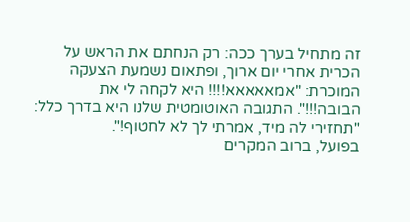זה מתחיל בערך ככה: רק הנחתם את הראש על הכרית אחרי יום ארוך, ופתאום נשמעת הצעקה המוכרת: "אמאאאאא!!!! היא לקחה לי את הבובה!!!". התגובה האוטומטית שלנו היא בדרך כלל: "תחזירי לה מיד, אמרתי לך לא לחטוף!".
בפועל, ברוב המקרים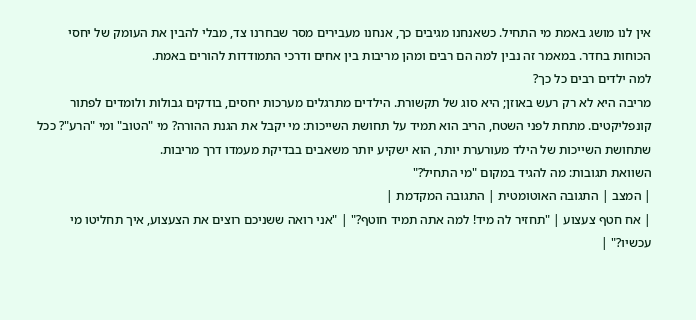אין לנו מושג באמת מי התחיל. כשאנחנו מגיבים כך, אנחנו מעבירים מסר שבחרנו צד, מבלי להבין את העומק של יחסי הכוחות בחדר. במאמר זה נבין למה הם רבים ומהן מריבות בין אחים ודרכי התמודדות להורים באמת.
למה ילדים רבים כל כך?
מריבה היא לא רק רעש באוזן; היא סוג של תקשורת. הילדים מתרגלים מערכות יחסים, בודקים גבולות ולומדים לפתור קונפליקטים. מתחת לפני השטח, הריב הוא תמיד על תחושת השייכות: מי יקבל את הגנת ההורה? מי "הטוב" ומי "הרע"? ככל שתחושת השייכות של הילד מעורערת יותר, הוא ישקיע יותר משאבים בבדיקת מעמדו דרך מריבות.
השוואת תגובות: מה להגיד במקום "מי התחיל?"
| המצב | התגובה האוטומטית | התגובה המקדמת |
| אח חטף צעצוע | "תחזיר לה מיד! למה אתה תמיד חוטף?" | "אני רואה ששניכם רוצים את הצעצוע, איך תחליטו מי עכשיו?" |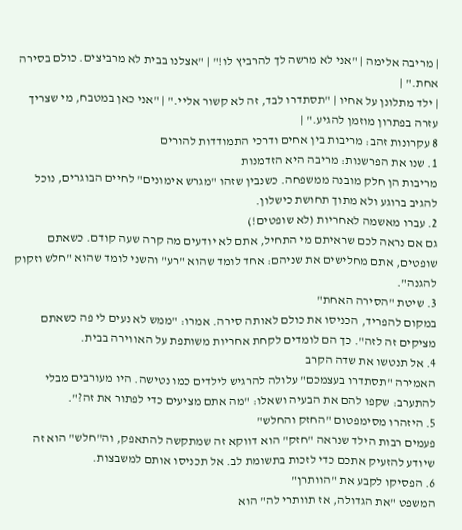| מריבה אלימה | "אני לא מרשה לך להרביץ לו!" | "אצלנו בבית לא מרביצים. כולם בסירה אחת." |
| ילד מתלונן על אחיו | "תסתדרו לבד, זה לא קשור אליי." | "אני כאן במטבח, מי שצריך עזרה בפתרון מוזמן להגיע." |
8 עקרונות זהב: מריבות בין אחים ודרכי התמודדות להורים
1. שנו את הפרשנות: מריבה היא הזדמנות
מריבות הן חלק מובנה ממשפחה. כשנבין שזהו "מגרש אימונים" לחיים הבוגרים, נוכל להגיב ברוגע ולא מתוך תחושת כישלון.
2. עברו מאשמה לאחריות (לא שופטים!)
גם אם נראה לכם שראיתם מי התחיל, אתם לא יודעים מה קרה שעה קודם. כשאתם שופטים, אתם מחלישים את שניהם: אחד לומד שהוא "רע" והשני לומד שהוא "חלש וזקוק להגנה".
3. שיטת "הסירה האחת"
במקום להפריד, הכניסו את כולם לאותה סירה. אמרו: "ממש לא נעים לי פה כשאתם מציקים זה לזה". כך הם לומדים לקחת אחריות משותפת על האווירה בבית.
4. אל תנטשו את שדה הקרב
האמירה "תסתדרו בעצמכם" עלולה להרגיש לילדים כמו נטישה. היו מעורבים מבלי להתערב: שקפו להם את הבעיה ושאלו: "מה אתם מציעים כדי לפתור את זה?".
5. היזהרו מסימפטום "החזק והחלש"
פעמים רבות הילד שנראה "חזק" הוא דווקא זה שמתקשה להתאפק, וה"חלש" הוא זה שיודע להזעיק אתכם כדי לזכות בתשומת לב. אל תכניסו אותם למשבצות.
6. הפסיקו לקבע את "הוותרן"
המשפט "את הגדולה, אז תוותרי לה" הוא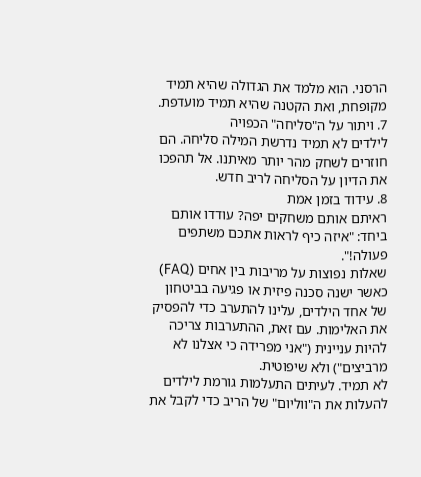הרסני. הוא מלמד את הגדולה שהיא תמיד מקופחת, ואת הקטנה שהיא תמיד מועדפת.
7. ויתור על ה"סליחה" הכפויה
לילדים לא תמיד נדרשת המילה סליחה. הם חוזרים לשחק מהר יותר מאיתנו. אל תהפכו את הדיון על הסליחה לריב חדש.
8. עידוד בזמן אמת
ראיתם אותם משחקים יפה? עודדו אותם ביחד: "איזה כיף לראות אתכם משתפים פעולה!".
שאלות נפוצות על מריבות בין אחים (FAQ)
כאשר ישנה סכנה פיזית או פגיעה בביטחון של אחד הילדים, עלינו להתערב כדי להפסיק את האלימות. עם זאת, ההתערבות צריכה להיות עניינית ("אני מפרידה כי אצלנו לא מרביצים") ולא שיפוטית.
לא תמיד. לעיתים התעלמות גורמת לילדים להעלות את ה"ווליום" של הריב כדי לקבל את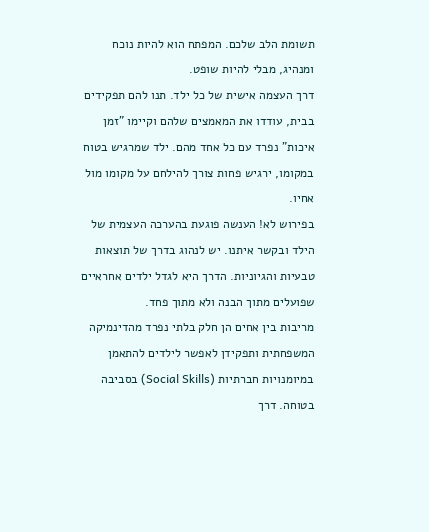תשומת הלב שלכם. המפתח הוא להיות נוכח ומנהיג, מבלי להיות שופט.
דרך העצמה אישית של כל ילד. תנו להם תפקידים בבית, עודדו את המאמצים שלהם וקיימו "זמן איכות" נפרד עם כל אחד מהם. ילד שמרגיש בטוח במקומו, ירגיש פחות צורך להילחם על מקומו מול אחיו.
בפירוש לא! הענשה פוגעת בהערכה העצמית של הילד ובקשר איתנו. יש לנהוג בדרך של תוצאות טבעיות והגיוניות. הדרך היא לגדל ילדים אחראיים שפועלים מתוך הבנה ולא מתוך פחד.
מריבות בין אחים הן חלק בלתי נפרד מהדינמיקה המשפחתית ותפקידן לאפשר לילדים להתאמן במיומנויות חברתיות (Social Skills) בסביבה בטוחה. דרך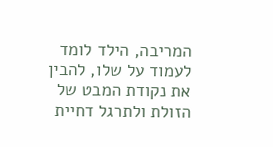המריבה, הילד לומד לעמוד על שלו, להבין את נקודת המבט של הזולת ולתרגל דחיית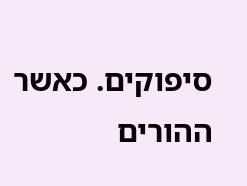סיפוקים. כאשר ההורים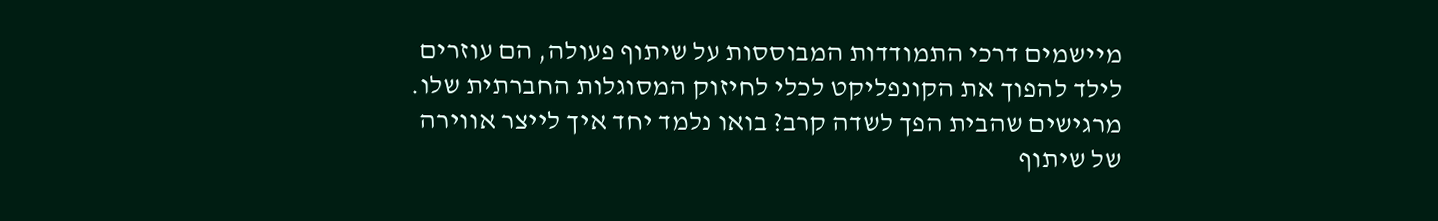מיישמים דרכי התמודדות המבוססות על שיתוף פעולה, הם עוזרים לילד להפוך את הקונפליקט לכלי לחיזוק המסוגלות החברתית שלו.
מרגישים שהבית הפך לשדה קרב? בואו נלמד יחד איך לייצר אווירה של שיתוף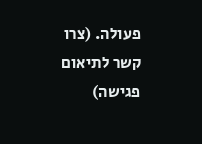פעולה. (צרו קשר לתיאום פגישה)